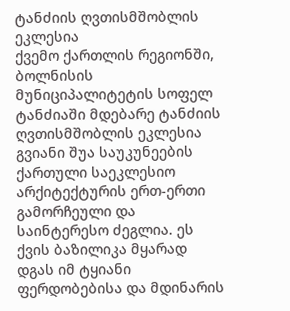ტანძიის ღვთისმშობლის ეკლესია
ქვემო ქართლის რეგიონში, ბოლნისის მუნიციპალიტეტის სოფელ ტანძიაში მდებარე ტანძიის ღვთისმშობლის ეკლესია გვიანი შუა საუკუნეების ქართული საეკლესიო არქიტექტურის ერთ-ერთი გამორჩეული და საინტერესო ძეგლია. ეს ქვის ბაზილიკა მყარად დგას იმ ტყიანი ფერდობებისა და მდინარის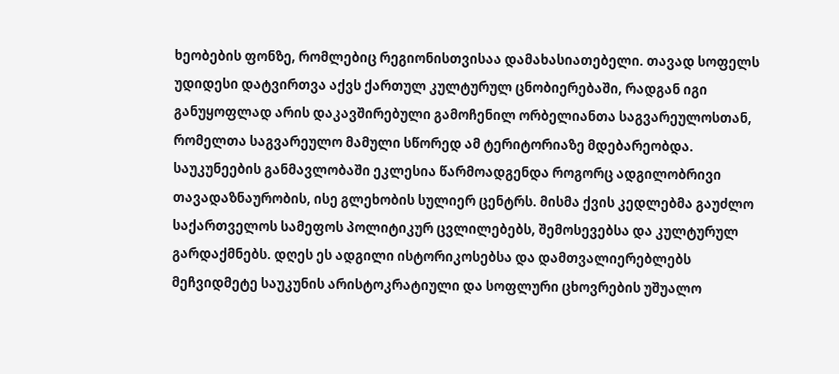ხეობების ფონზე, რომლებიც რეგიონისთვისაა დამახასიათებელი. თავად სოფელს უდიდესი დატვირთვა აქვს ქართულ კულტურულ ცნობიერებაში, რადგან იგი განუყოფლად არის დაკავშირებული გამოჩენილ ორბელიანთა საგვარეულოსთან, რომელთა საგვარეულო მამული სწორედ ამ ტერიტორიაზე მდებარეობდა.
საუკუნეების განმავლობაში ეკლესია წარმოადგენდა როგორც ადგილობრივი თავადაზნაურობის, ისე გლეხობის სულიერ ცენტრს. მისმა ქვის კედლებმა გაუძლო საქართველოს სამეფოს პოლიტიკურ ცვლილებებს, შემოსევებსა და კულტურულ გარდაქმნებს. დღეს ეს ადგილი ისტორიკოსებსა და დამთვალიერებლებს მეჩვიდმეტე საუკუნის არისტოკრატიული და სოფლური ცხოვრების უშუალო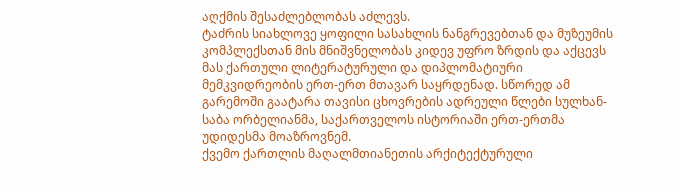აღქმის შესაძლებლობას აძლევს.
ტაძრის სიახლოვე ყოფილი სასახლის ნანგრევებთან და მუზეუმის კომპლექსთან მის მნიშვნელობას კიდევ უფრო ზრდის და აქცევს მას ქართული ლიტერატურული და დიპლომატიური მემკვიდრეობის ერთ-ერთ მთავარ საყრდენად. სწორედ ამ გარემოში გაატარა თავისი ცხოვრების ადრეული წლები სულხან-საბა ორბელიანმა, საქართველოს ისტორიაში ერთ-ერთმა უდიდესმა მოაზროვნემ.
ქვემო ქართლის მაღალმთიანეთის არქიტექტურული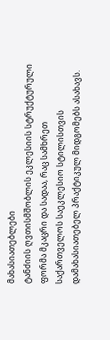მახასიათებლები
ტანძიის ღვთისმშობლის ეკლესიის სტრუქტურული ფორმა მკაცრი და სადაა, რაც სამხრეთ საქართველოს საეკლესიო სტილისთვის დამახასიათებელ პრაქტიკულ მიდგომებს ასახავს.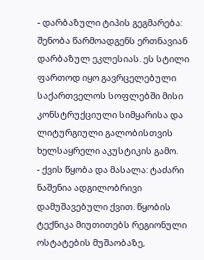- დარბაზული ტიპის გეგმარება: შენობა წარმოადგენს ერთნავიან დარბაზულ ეკლესიას. ეს სტილი ფართოდ იყო გავრცელებული საქართველოს სოფლებში მისი კონსტრუქციული სიმყარისა და ლიტურგიული გალობისთვის ხელსაყრელი აკუსტიკის გამო.
- ქვის წყობა და მასალა: ტაძარი ნაშენია ადგილობრივი დამუშავებული ქვით. წყობის ტექნიკა მიუთითებს რეგიონული ოსტატების მუშაობაზე,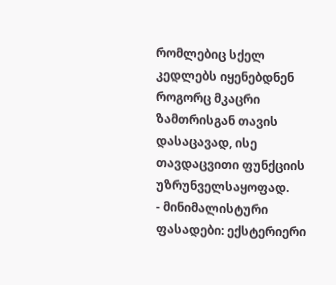რომლებიც სქელ კედლებს იყენებდნენ როგორც მკაცრი ზამთრისგან თავის დასაცავად, ისე თავდაცვითი ფუნქციის უზრუნველსაყოფად.
- მინიმალისტური ფასადები: ექსტერიერი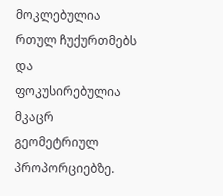მოკლებულია რთულ ჩუქურთმებს და ფოკუსირებულია მკაცრ გეომეტრიულ პროპორციებზე.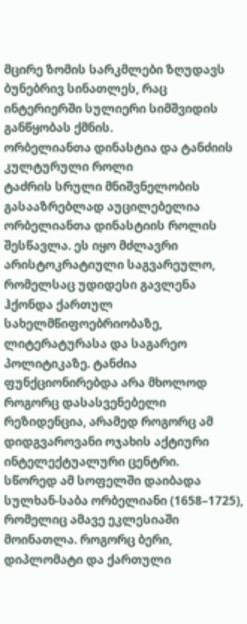მცირე ზომის სარკმლები ზღუდავს ბუნებრივ სინათლეს, რაც ინტერიერში სულიერი სიმშვიდის განწყობას ქმნის.
ორბელიანთა დინასტია და ტანძიის კულტურული როლი
ტაძრის სრული მნიშვნელობის გასააზრებლად აუცილებელია ორბელიანთა დინასტიის როლის შესწავლა. ეს იყო მძლავრი არისტოკრატიული საგვარეულო, რომელსაც უდიდესი გავლენა ჰქონდა ქართულ სახელმწიფოებრიობაზე, ლიტერატურასა და საგარეო პოლიტიკაზე. ტანძია ფუნქციონირებდა არა მხოლოდ როგორც დასასვენებელი რეზიდენცია, არამედ როგორც ამ დიდგვაროვანი ოჯახის აქტიური ინტელექტუალური ცენტრი.
სწორედ ამ სოფელში დაიბადა სულხან-საბა ორბელიანი (1658–1725), რომელიც ამავე ეკლესიაში მოინათლა. როგორც ბერი, დიპლომატი და ქართული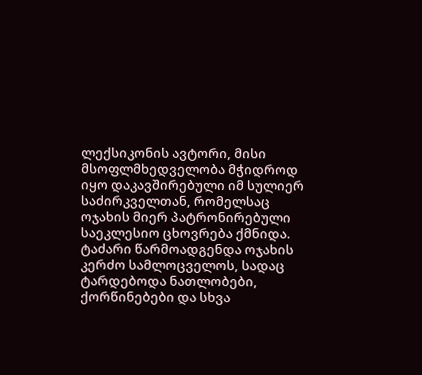ლექსიკონის ავტორი, მისი მსოფლმხედველობა მჭიდროდ იყო დაკავშირებული იმ სულიერ საძირკველთან, რომელსაც ოჯახის მიერ პატრონირებული საეკლესიო ცხოვრება ქმნიდა. ტაძარი წარმოადგენდა ოჯახის კერძო სამლოცველოს, სადაც ტარდებოდა ნათლობები, ქორწინებები და სხვა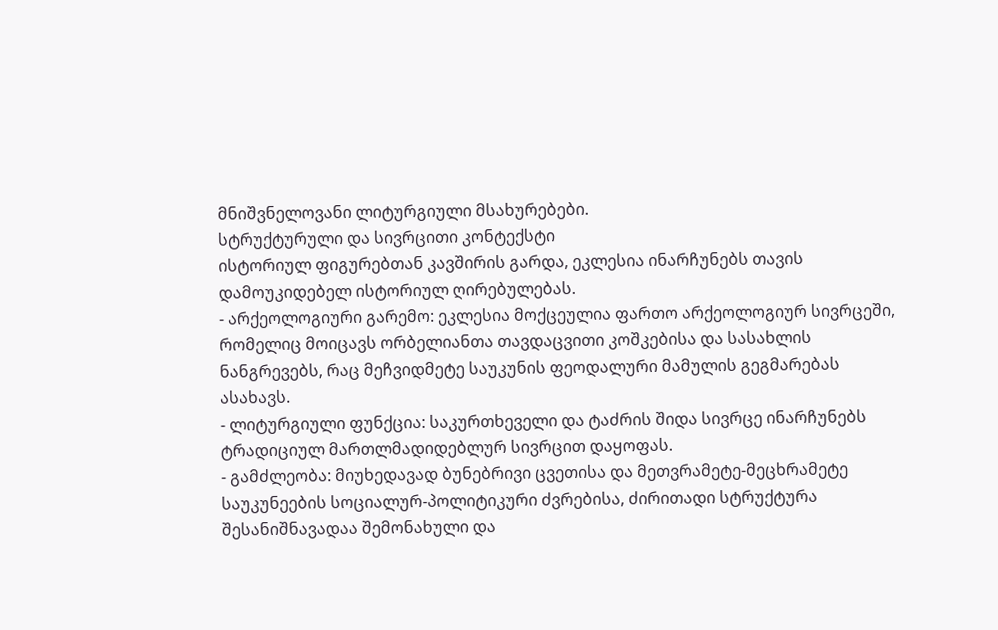მნიშვნელოვანი ლიტურგიული მსახურებები.
სტრუქტურული და სივრცითი კონტექსტი
ისტორიულ ფიგურებთან კავშირის გარდა, ეკლესია ინარჩუნებს თავის დამოუკიდებელ ისტორიულ ღირებულებას.
- არქეოლოგიური გარემო: ეკლესია მოქცეულია ფართო არქეოლოგიურ სივრცეში, რომელიც მოიცავს ორბელიანთა თავდაცვითი კოშკებისა და სასახლის ნანგრევებს, რაც მეჩვიდმეტე საუკუნის ფეოდალური მამულის გეგმარებას ასახავს.
- ლიტურგიული ფუნქცია: საკურთხეველი და ტაძრის შიდა სივრცე ინარჩუნებს ტრადიციულ მართლმადიდებლურ სივრცით დაყოფას.
- გამძლეობა: მიუხედავად ბუნებრივი ცვეთისა და მეთვრამეტე-მეცხრამეტე საუკუნეების სოციალურ-პოლიტიკური ძვრებისა, ძირითადი სტრუქტურა შესანიშნავადაა შემონახული და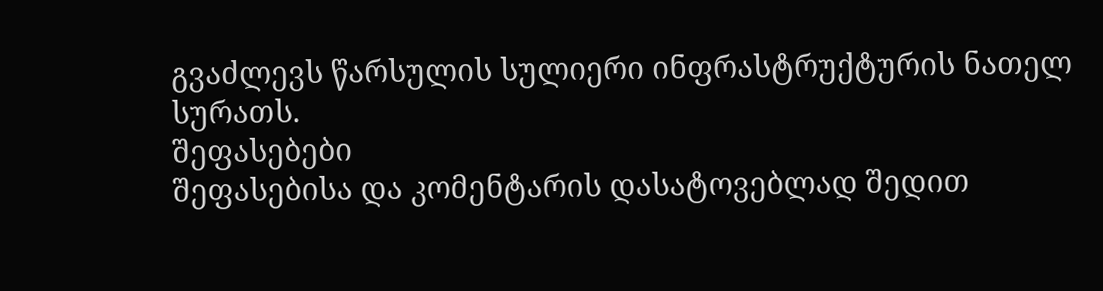გვაძლევს წარსულის სულიერი ინფრასტრუქტურის ნათელ სურათს.
შეფასებები
შეფასებისა და კომენტარის დასატოვებლად შედით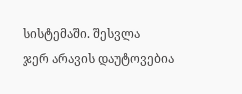სისტემაში. შესვლა
ჯერ არავის დაუტოვებია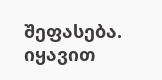შეფასება. იყავით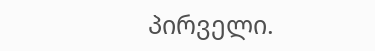პირველი.